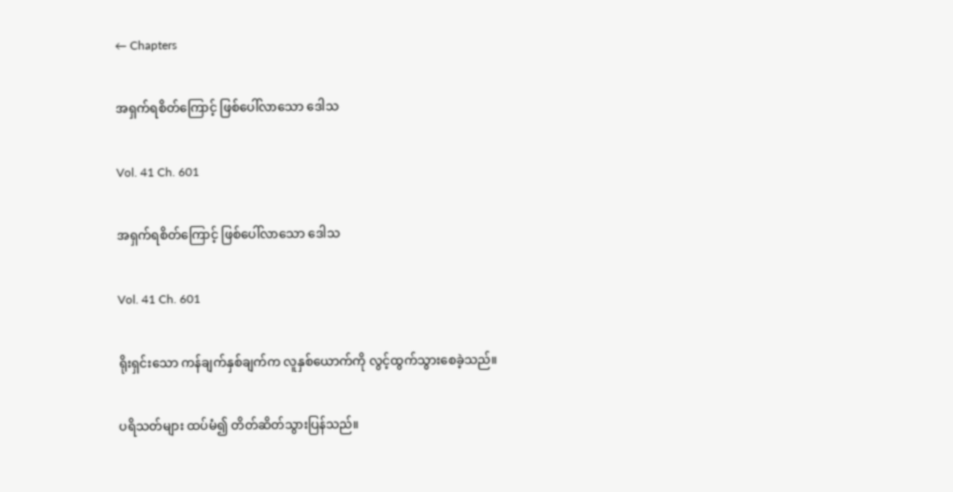← Chapters

အရှက်ရစိတ်ကြောင့် ဖြစ်ပေါ်လာသော ဒေါသ

Vol. 41 Ch. 601

အရှက်ရစိတ်ကြောင့် ဖြစ်ပေါ်လာသော ဒေါသ

Vol. 41 Ch. 601

ရိုးရှင်းသော ကန်ချက်နှစ်ချက်က လူနှစ်ယောက်ကို လွင့်ထွက်သွားစေခဲ့သည်။

ပရိသတ်များ ထပ်မံ၍ တိတ်ဆိတ်သွားပြန်သည်။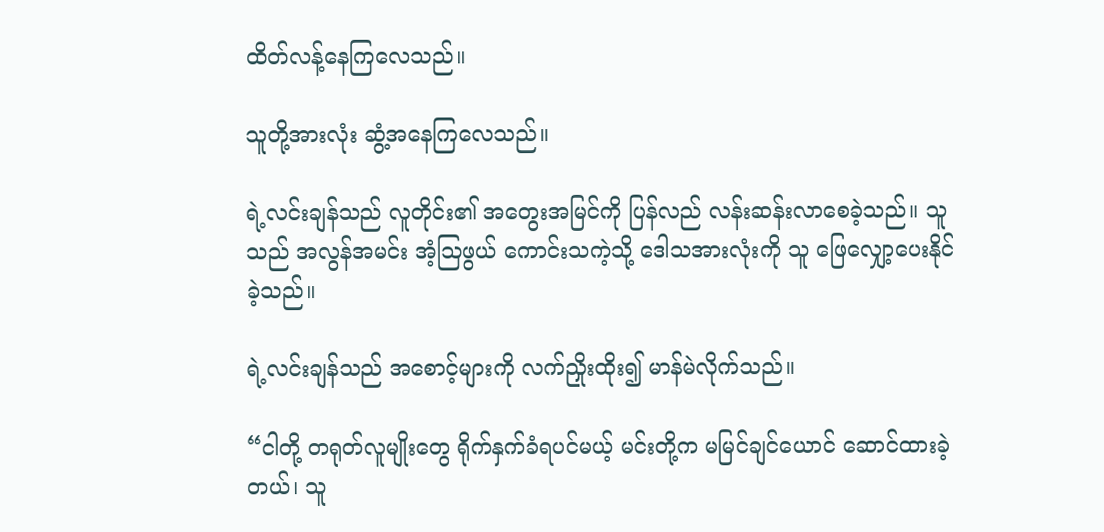ထိတ်လန့်နေကြလေသည်။

သူတို့အားလုံး ဆွံ့အနေကြလေသည်။

ရဲ့လင်းချန်သည် လူတိုင်း၏ အတွေးအမြင်ကို ပြန်လည် လန်းဆန်းလာစေခဲ့သည်။ သူသည် အလွန်အမင်း အံ့ဩဖွယ် ကောင်းသကဲ့သို့ ဒေါသအားလုံးကို သူ ဖြေလျှော့ပေးနိုင်ခဲ့သည်။

ရဲ့လင်းချန်သည် အစောင့်များကို လက်ညှိုးထိုး၍ မာန်မဲလိုက်သည်။

“ငါတို့ တရုတ်လူမျိုးတွေ ရိုက်နှက်ခံရပင်မယ့် မင်းတို့က မမြင်ချင်ယောင် ဆောင်ထားခဲ့တယ်၊ သူ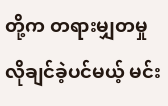တို့က တရားမျှတမှု လိုချင်ခဲ့ပင်မယ့် မင်း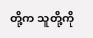တို့က သူတို့ကို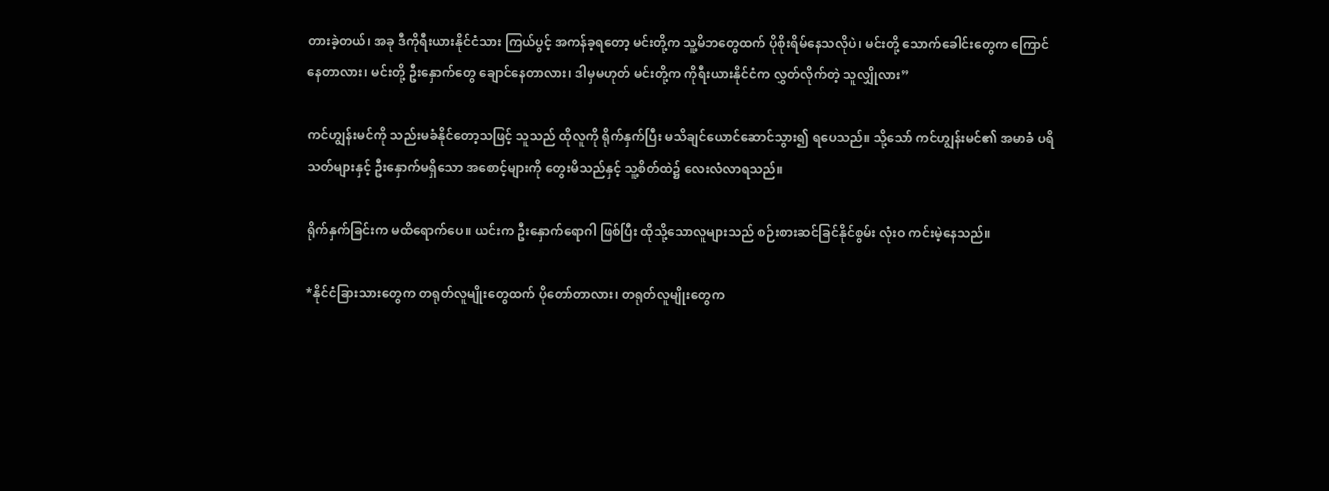တားခဲ့တယ်၊ အခု ဒီကိုရီးယားနိုင်ငံသား ကြယ်ပွင့် အကန်ခ့ရတော့ မင်းတို့က သူ့မိဘတွေထက် ပိုစိုးရိမ်နေသလိုပဲ၊ မင်းတို့ သောက်ခေါင်းတွေက ကြောင်နေတာလား၊ မင်းတို့ ဦးနှောက်တွေ ချောင်နေတာလား၊ ဒါမှမဟုတ် မင်းတို့က ကိုရီးယားနိုင်ငံက လွှတ်လိုက်တဲ့ သူလျှိုလား”

ကင်ဟျွန်းမင်ကို သည်းမခံနိုင်တော့သဖြင့် သူသည် ထိုလူကို ရိုက်နှက်ပြီး မသိချင်ယောင်ဆောင်သွား၍ ရပေသည်။ သို့သော် ကင်ဟျွန်းမင်၏ အမာခံ ပရိသတ်များနှင့် ဦးနှောက်မရှိသော အစောင့်များကို တွေးမိသည်နှင့် သူ့စိတ်ထဲ၌ လေးလံလာရသည်။

ရိုက်နှက်ခြင်းက မထိရောက်ပေ။ ယင်းက ဦးနှောက်ရောဂါ ဖြစ်ပြီး ထိုသို့သောလူများသည် စဉ်းစားဆင်ခြင်နိုင်စွမ်း လုံးဝ ကင်းမဲ့နေသည်။

*နိုင်ငံခြားသားတွေက တရုတ်လူမျိုးတွေထက် ပိုတော်တာလား၊ တရုတ်လူမျိုးတွေက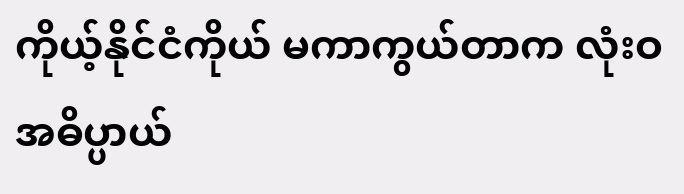ကိုယ့်နိုင်ငံကိုယ် မကာကွယ်တာက လုံးဝ အဓိပ္ပာယ်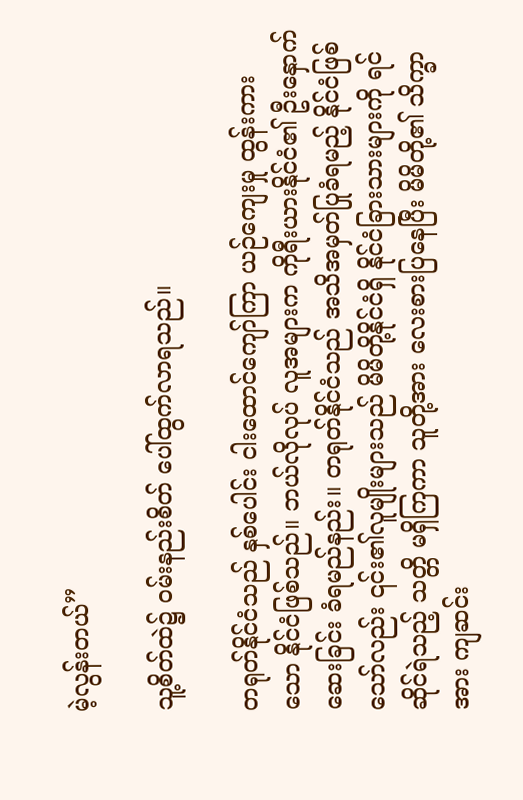မဲ့လွန်းတယ်”

သူ့စိတ်ထဲ၌ ဝမ်းနည်းစိတ် ပေါ်ထွက်လာရသည်။

တရုတ်နိုင်ငံသည် နှစ်ပေါင်း ငါးထောင်ကျော်ကြာ ယဉ်ကျေးမှု ထွန်းကားသော နိုင်ငံဖြစ်သည်။ ဘယ်လိုလုပ် လူအများက ကိုရီးယားနိုင်ငံ၏ ဦးနှောက်ဆေးခြင်း ခံရမည်နည်း။ တရုတ်နိုင်ငံသည် အသိအမှတ်ပြုခံရမည့် နိုင်ငံဖြစ်သော်လည်း ၎င်း၏လူမျိုးများသည် မိမိတို့နိုင်ငံရှိ နိုင်ငံခြားသားများကို ရင်ဆိုင်ရဲသည့် သတ္တိ မရှိကြကာ သူတို့အား လေးစားပြနေပြီး မိမိတို့၏ သိက္ခာအား ကျဆင်း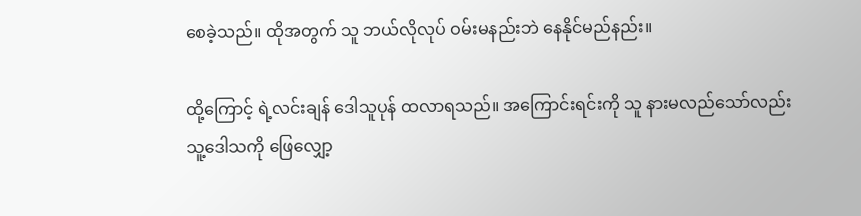စေခဲ့သည်။ ထိုအတွက် သူ ဘယ်လိုလုပ် ဝမ်းမနည်းဘဲ နေနိုင်မည်နည်း။

ထို့ကြောင့် ရဲ့လင်းချန် ဒေါသူပုန် ထလာရသည်။ အကြောင်းရင်းကို သူ နားမလည်သော်လည်း သူ့ဒေါသကို ဖြေလျှော့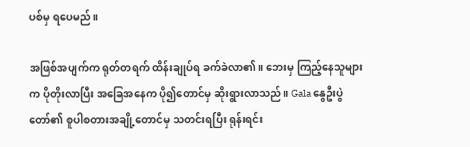ပစ်မှ ရပေမည်။

အဖြစ်အပျက်က ရုတ်တရက် ထိန်းချုပ်ရ ခက်ခဲလာ၏။ ဘေးမှ ကြည့်နေသူများက ပိုတိုးလာပြီး အခြေအနေက ပို၍တောင်မှ ဆိုးရွားလာသည်။ Gala နွေဦးပွဲတော်၏ စူပါစတားအချို့တောင်မှ သတင်းရပြီး ရုန်းရင်း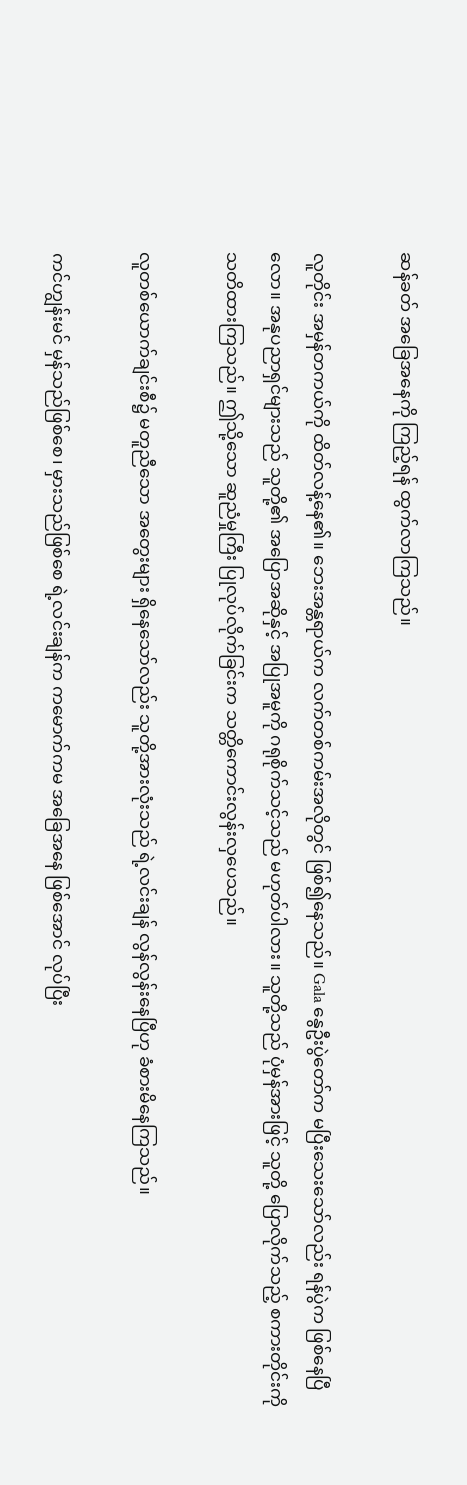ဆန်ခတ် အခြေအနေကို ကြည့်ရန် ထွက်လာကြသည်။

လူတိုင်း အမှန်တကယ်ကို ထိတ်လန့်နေ၏။ ဘေးအန္တရာယ်က လက်တစ်ကမ်းအလိုတွင် ဖြစ်၍နေသည်။ Gala နွေဦးပွဲတော်က မပြီးသေးသော်လည်း ရန်ပွဲက ဖြစ်နေပြီလော။ အနုပညာရှင်များသည် သူတို့၏ အပြောအဆိုနှင့် အပြုအမူကို ဂရုစိုက်သင့်သည် မဟုတ်ပါလား။ သူတို့သည် ပုံမှန်အားဖြင့် သူတို့ ပြောလိုက်သည့် စကားတိုင်းကို သတိထားကြသည်။ ဤသို့သော ဆူညံမှုကြီး ပြုလုပ်လိုက်ခြင်းက သတ္တိကောင်းလွန်းလှပေသည်။

လူတစ်ယောက်ချင်းစီ၌ မတူညီသော အတွေးများ ရှိနေသော်လည်း သူတို့အားလုံးသည် ရဲ့လင်းချန် လွန်လွန်းနေပြီဟု ခံစားမိနေကြသည်။

ကင်ဟျွန်းမင် မှန်သည်ဖြစ်စေ၊ မှားသည်ဖြစ်စေ ရဲ့လင်းချန်က ကမောက်ကမ အခြေအနေ ဖြစ်အောင် လုပ်ပြီး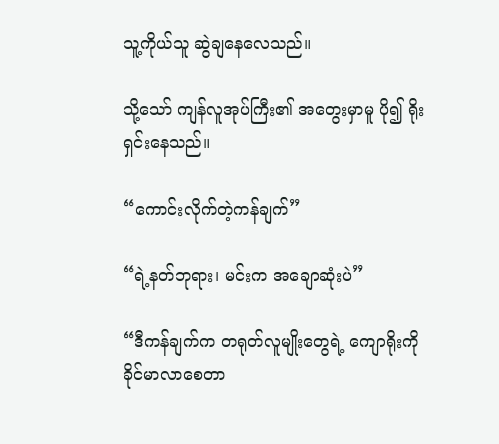သူ့ကိုယ်သူ ဆွဲချနေလေသည်။

သို့သော် ကျန်လူအုပ်ကြီး၏ အတွေးမှာမူ ပို၍ ရိုးရှင်းနေသည်။

“ကောင်းလိုက်တဲ့ကန်ချက်”

“ရဲ့နတ်ဘုရား၊ မင်းက အချောဆုံးပဲ”

“ဒီကန်ချက်က တရုတ်လူမျိုးတွေရဲ့ ကျောရိုးကို ခိုင်မာလာစေတာ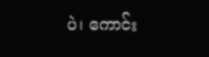ပဲ၊ ကောင်း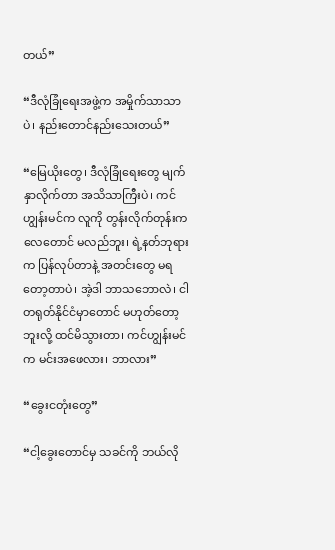တယ်”

“ဒီလုံခြုံရေးအဖွဲ့က အမှိုက်သာသာပဲ၊ နည်းတောင်နည်းသေးတယ်”

“မြေယိုးတွေ၊ ဒီလုံခြုံရေးတွေ မျက်နှာလိုက်တာ အသိသာကြီးပဲ၊ ကင်ဟျွန်းမင်က လူကို တွန်းလိုက်တုန်းက လေတောင် မလည်ဘူး၊ ရဲ့နတ်ဘုရားက ပြန်လုပ်တာနဲ့ အတင်းတွေ မရတော့တာပဲ၊ အဲ့ဒါ ဘာသဘောလဲ၊ ငါ တရုတ်နိုင်ငံမှာတောင် မဟုတ်တော့ဘူးလို့ ထင်မိသွားတာ၊ ကင်ဟျွန်းမင်က မင်းအဖေလား၊ ဘာလား”

“ခွေးငတုံးတွေ”

“ငါ့ခွေးတောင်မှ သခင်ကို ဘယ်လို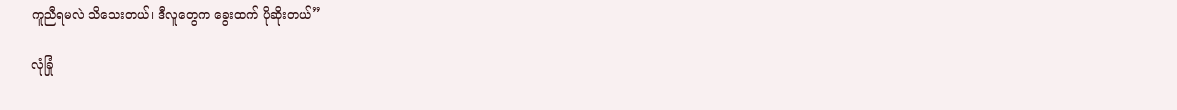ကူညီရမလဲ သိသေးတယ်၊ ဒီလူတွေက ခွေးထက် ပိုဆိုးတယ်”

လုံခြုံ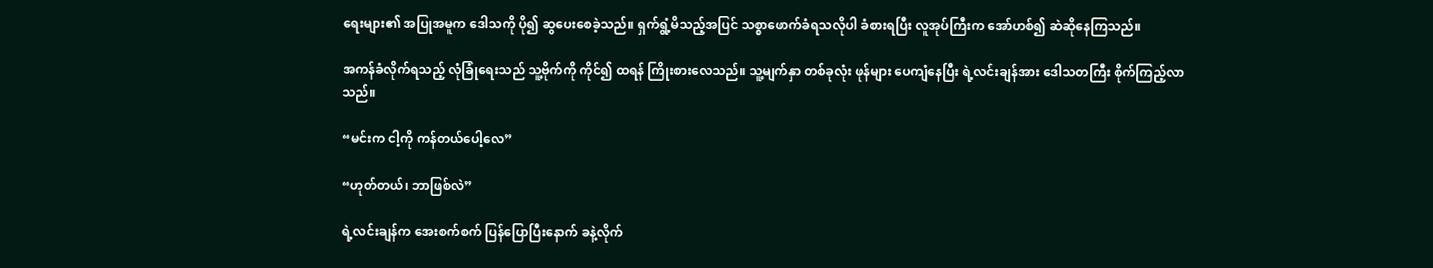ရေးများ၏ အပြုအမူက ဒေါသကို ပို၍ ဆွပေးစေခဲ့သည်။ ရှက်ရွံ့မိသည့်အပြင် သစ္စာဖောက်ခံရသလိုပါ ခံစားရပြီး လူအုပ်ကြီးက အော်ဟစ်၍ ဆဲဆိုနေကြသည်။

အကန်ခံလိုက်ရသည့် လုံခြုံရေးသည် သူ့ဗိုက်ကို ကိုင်၍ ထရန် ကြိုးစားလေသည်။ သူ့မျက်နှာ တစ်ခုလုံး ဖုန်များ ပေကျံနေပြီး ရဲ့လင်းချန်အား ဒေါသတကြီး စိုက်ကြည့်လာသည်။

“မင်းက ငါ့ကို ကန်တယ်ပေါ့လေ”

“ဟုတ်တယ်၊ ဘာဖြစ်လဲ”

ရဲ့လင်းချန်က အေးစက်စက် ပြန်ပြောပြီးနောက် ခနဲ့လိုက်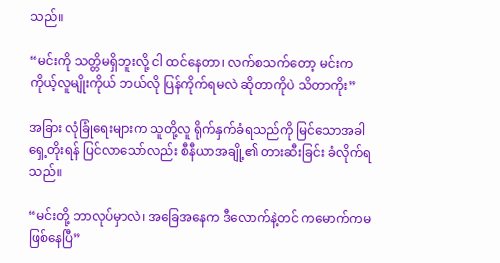သည်။

“မင်းကို သတ္တိမရှိဘူးလို့ ငါ ထင်နေတာ၊ လက်စသက်တော့ မင်းက ကိုယ့်လူမျိုးကိုယ် ဘယ်လို ပြန်ကိုက်ရမလဲ ဆိုတာကိုပဲ သိတာကိုး”

အခြား လုံခြုံရေးများက သူတို့လူ ရိုက်နှက်ခံရသည်ကို မြင်သောအခါ ရှေ့တိုးရန် ပြင်လာသော်လည်း စီနီယာအချို့၏ တားဆီးခြင်း ခံလိုက်ရသည်။

“မင်းတို့ ဘာလုပ်မှာလဲ၊ အခြေအနေက ဒီလောက်နဲ့တင် ကမောက်ကမ ဖြစ်နေပြီ”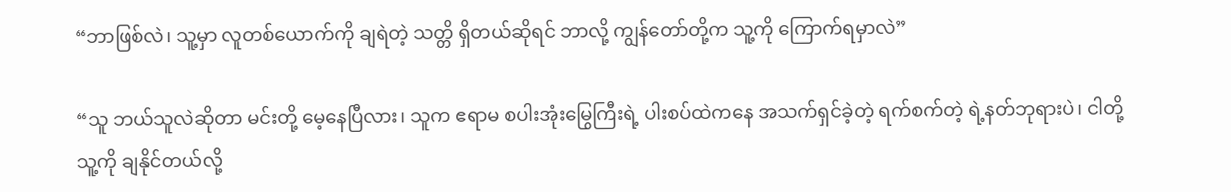“ဘာဖြစ်လဲ၊ သူ့မှာ လူတစ်ယောက်ကို ချရဲတဲ့ သတ္တိ ရှိတယ်ဆိုရင် ဘာလို့ ကျွန်တော်တို့က သူ့ကို ကြောက်ရမှာလဲ”

“သူ ဘယ်သူလဲဆိုတာ မင်းတို့ မေ့နေပြီလား၊ သူက ဧရာမ စပါးအုံးမြွေကြီးရဲ့ ပါးစပ်ထဲကနေ အသက်ရှင်ခဲ့တဲ့ ရက်စက်တဲ့ ရဲ့နတ်ဘုရားပဲ၊ ငါတို့ သူ့ကို ချနိုင်တယ်လို့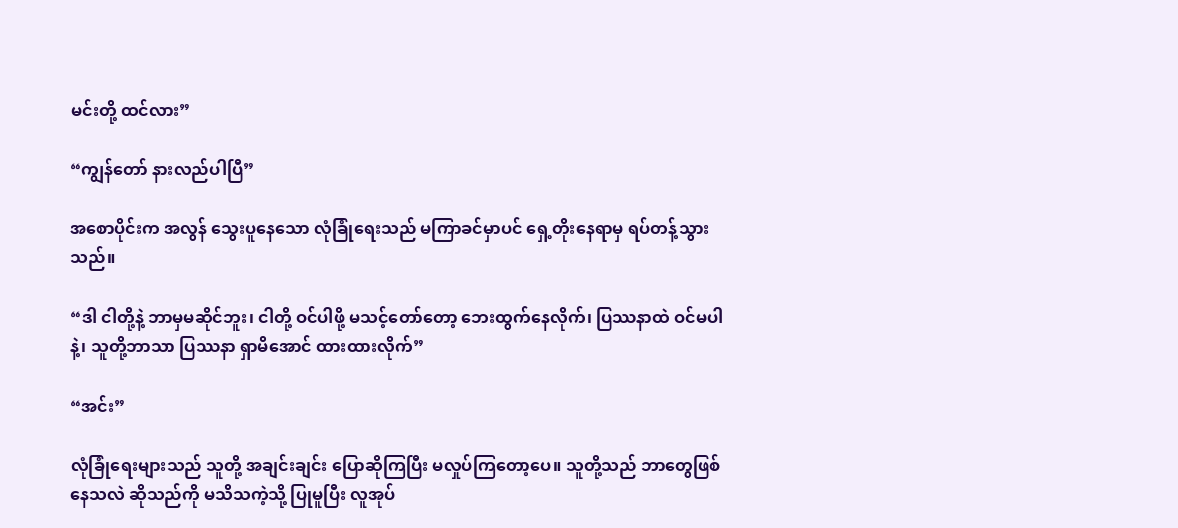မင်းတို့ ထင်လား”

“ကျွန်တော် နားလည်ပါပြီ”

အစောပိုင်းက အလွန် သွေးပူနေသော လုံခြုံရေးသည် မကြာခင်မှာပင် ရှေ့တိုးနေရာမှ ရပ်တန့်သွားသည်။

“ဒါ ငါတို့နဲ့ ဘာမှမဆိုင်ဘူး၊ ငါတို့ ဝင်ပါဖို့ မသင့်တော်တော့ ဘေးထွက်နေလိုက်၊ ပြဿနာထဲ ဝင်မပါနဲ့၊ သူတို့ဘာသာ ပြဿနာ ရှာမိအောင် ထားထားလိုက်”

“အင်း”

လုံခြုံရေးများသည် သူတို့ အချင်းချင်း ပြောဆိုကြပြီး မလှုပ်ကြတော့ပေ။ သူတို့သည် ဘာတွေဖြစ်နေသလဲ ဆိုသည်ကို မသိသကဲ့သို့ ပြုမူပြီး လူအုပ်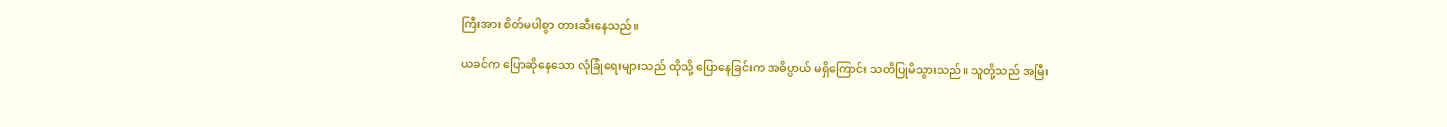ကြီးအား စိတ်မပါစွာ တားဆီးနေသည်။

ယခင်က ပြောဆိုနေသော လုံခြုံရေးများသည် ထိုသို့ ပြောနေခြင်းက အဓိပ္ပာယ် မရှိကြောင်း သတိပြုမိသွားသည်။ သူတို့သည် အမြီး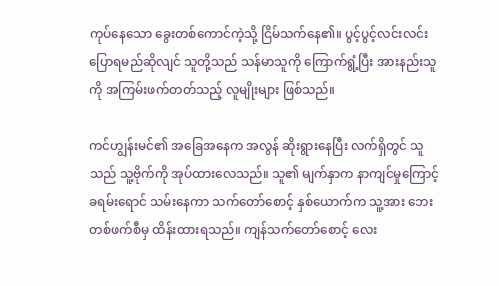ကုပ်နေသော ခွေးတစ်ကောင်ကဲ့သို့ ငြိမ်သက်နေ၏။ ပွင့်ပွင့်လင်းလင်း ပြောရမည်ဆိုလျင် သူတို့သည် သန်မာသူကို ကြောက်ရွံ့ပြီး အားနည်းသူကို အကြမ်းဖက်တတ်သည့် လူမျိုးများ ဖြစ်သည်။

ကင်ဟျွန်းမင်၏ အခြေအနေက အလွန် ဆိုးရွားနေပြီး လက်ရှိတွင် သူသည် သူ့ဗိုက်ကို အုပ်ထားလေသည်။ သူ၏ မျက်နှာက နာကျင်မှုကြောင့် ခရမ်းရောင် သမ်းနေကာ သက်တော်စောင့် နှစ်ယောက်က သူ့အား ဘေးတစ်ဖက်စီမှ ထိန်းထားရသည်။ ကျန်သက်တော်စောင့် လေး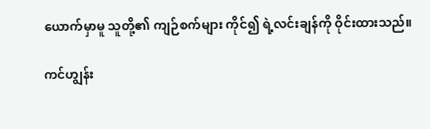ယောက်မှာမူ သူတို့၏ ကျဉ်စက်များ ကိုင်၍ ရဲ့လင်းချန်ကို ဝိုင်းထားသည်။

ကင်ဟျွန်း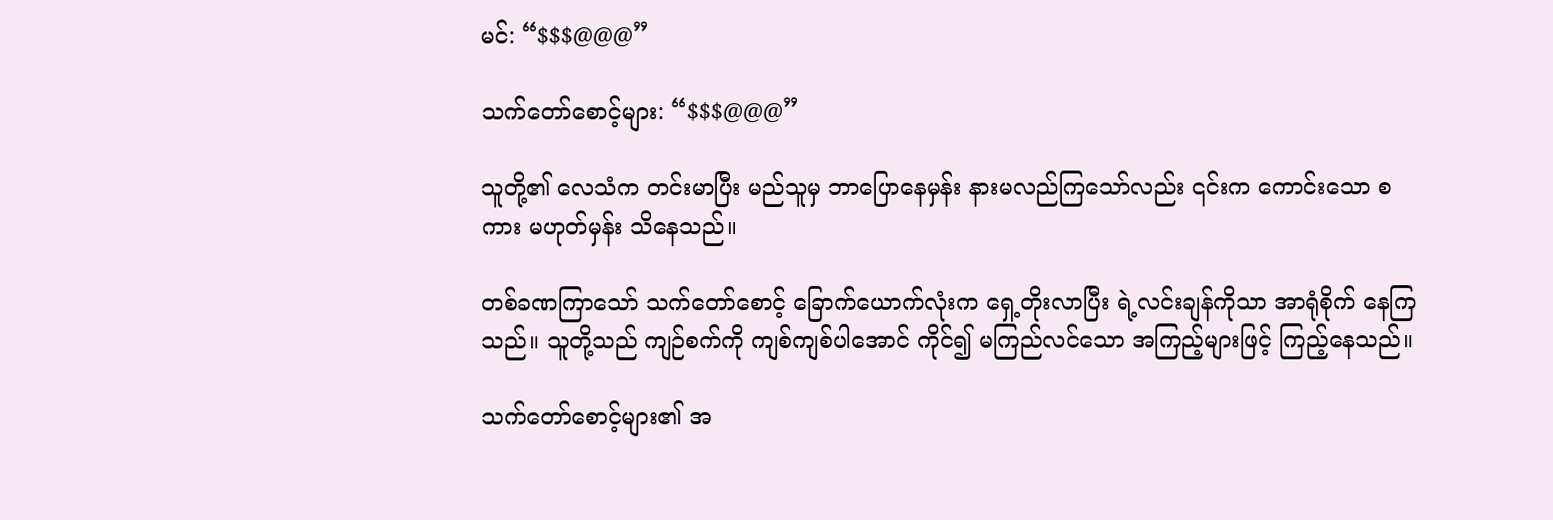မင်: “$$$@@@”

သက်တော်စောင့်များ: “$$$@@@”

သူတို့၏ လေသံက တင်းမာပြီး မည်သူမှ ဘာပြောနေမှန်း နားမလည်ကြသော်လည်း ၎င်းက ကောင်းသော စကား မဟုတ်မှန်း သိနေသည်။

တစ်ခဏကြာသော် သက်တော်စောင့် ခြောက်ယောက်လုံးက ရှေ့တိုးလာပြီး ရဲ့လင်းချန်ကိုသာ အာရုံစိုက် နေကြသည်။ သူတို့သည် ကျဉ်စက်ကို ကျစ်ကျစ်ပါအောင် ကိုင်၍ မကြည်လင်သော အကြည့်များဖြင့် ကြည့်နေသည်။

သက်တော်စောင့်များ၏ အ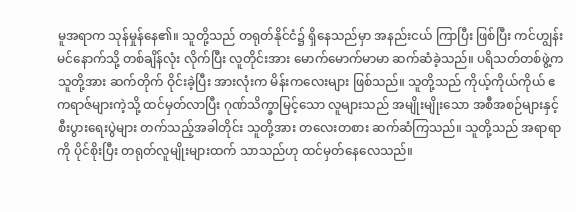မူအရာက သုန်မှုန်နေ၏။ သူတို့သည် တရုတ်နိုင်ငံ၌ ရှိနေသည်မှာ အနည်းငယ် ကြာပြီး ဖြစ်ပြီး ကင်ဟျွန်းမင်နောက်သို့ တစ်ချိန်လုံး လိုက်ပြီး လူတိုင်းအား မောက်မောက်မာမာ ဆက်ဆံခဲ့သည်။ ပရိသတ်တစ်ဖွဲ့က သူတို့အား ဆက်တိုက် ဝိုင်းခဲ့ပြီး အားလုံးက မိန်းကလေးများ ဖြစ်သည်။ သူတို့သည် ကိုယ့်ကိုယ်ကိုယ် ဧကရာဇ်များကဲ့သို့ ထင်မှတ်လာပြီး ဂုဏ်သိက္ခာမြင့်သော လူများသည် အမျိုးမျိုးသော အစီအစဉ်များနှင့် စီးပွားရေးပွဲများ တက်သည့်အခါတိုင်း သူတို့အား တလေးတစား ဆက်ဆံကြသည်။ သူတို့သည် အရာရာကို ပိုင်စိုးပြီး တရုတ်လူမျိုးများထက် သာသည်ဟု ထင်မှတ်နေလေသည်။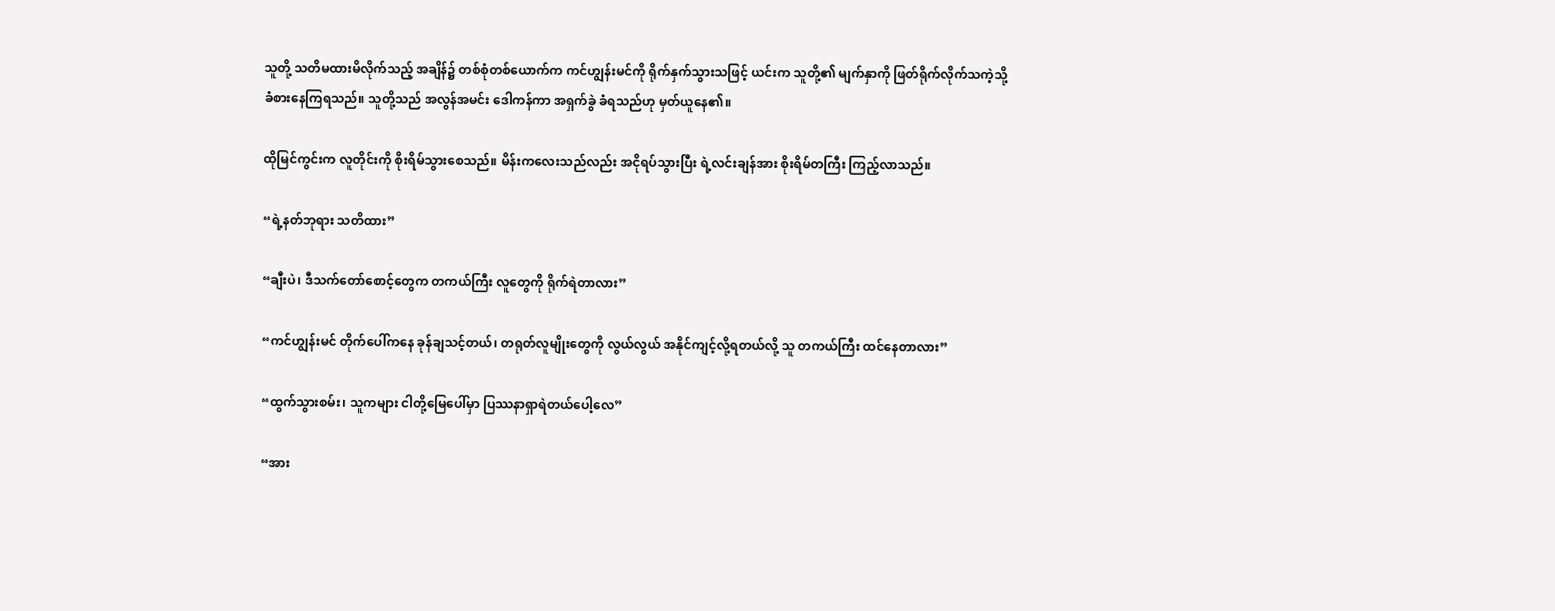သူတို့ သတိမထားမိလိုက်သည့် အချိန်၌ တစ်စုံတစ်ယောက်က ကင်ဟျွန်းမင်ကို ရိုက်နှက်သွားသဖြင့် ယင်းက သူတို့၏ မျက်နှာကို ဖြတ်ရိုက်လိုက်သကဲ့သို့ ခံစားနေကြရသည်။ သူတို့သည် အလွန်အမင်း ဒေါကန်ကာ အရှက်ခွဲ ခံရသည်ဟု မှတ်ယူနေ၏။

ထိုမြင်ကွင်းက လူတိုင်းကို စိုးရိမ်သွားစေသည်။ မိန်းကလေးသည်လည်း အငိုရပ်သွားပြီး ရဲ့လင်းချန်အား စိုးရိမ်တကြီး ကြည့်လာသည်။

“ရဲ့နတ်ဘုရား သတိထား”

“ချီးပဲ၊ ဒီသက်တော်စောင့်တွေက တကယ်ကြီး လူတွေကို ရိုက်ရဲတာလား”

“ကင်ဟျွန်းမင် တိုက်ပေါ်ကနေ ခုန်ချသင့်တယ်၊ တရုတ်လူမျိုးတွေကို လွယ်လွယ် အနိုင်ကျင့်လို့ရတယ်လို့ သူ တကယ်ကြီး ထင်နေတာလား”

“ထွက်သွားစမ်း၊ သူကများ ငါတို့မြေပေါ်မှာ ပြဿနာရှာရဲတယ်ပေါ့လေ”

“အား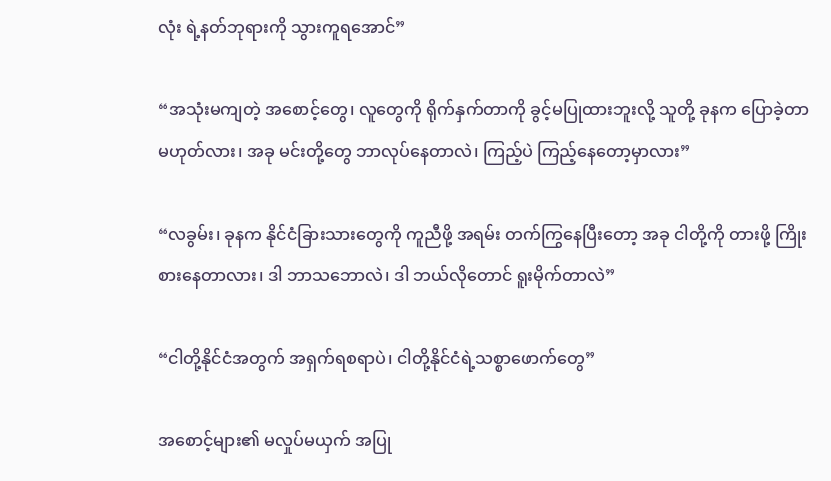လုံး ရဲ့နတ်ဘုရားကို သွားကူရအောင်”

“အသုံးမကျတဲ့ အစောင့်တွေ၊ လူတွေကို ရိုက်နှက်တာကို ခွင့်မပြုထားဘူးလို့ သူတို့ ခုနက ပြောခဲ့တာ မဟုတ်လား၊ အခု မင်းတို့တွေ ဘာလုပ်နေတာလဲ၊ ကြည့်ပဲ ကြည့်နေတော့မှာလား”

“လခွမ်း၊ ခုနက နိုင်ငံခြားသားတွေကို ကူညီဖို့ အရမ်း တက်ကြွနေပြီးတော့ အခု ငါတို့ကို တားဖို့ ကြိုးစားနေတာလား၊ ဒါ ဘာသဘောလဲ၊ ဒါ ဘယ်‌လိုတောင် ရူးမိုက်တာလဲ”

“ငါတို့နိုင်ငံအတွက် အရှက်ရစရာပဲ၊ ငါတို့နိုင်ငံရဲ့သစ္စာဖောက်တွေ”

အစောင့်များ၏ မလှုပ်မယှက် အပြု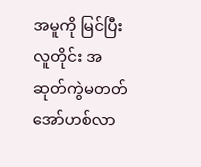အမူကို မြင်ပြီး လူတိုင်း အဆုတ်ကွဲမတတ် အော်ဟစ်လာ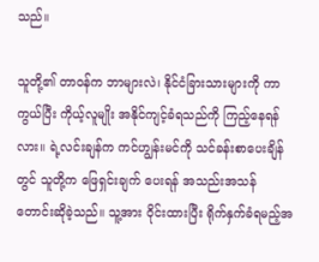သည်။

သူတို့၏ တာဝန်က ဘာများလဲ၊ နိုင်ငံခြားသားများကို ကာကွယ်ပြီး ကိုယ့်လူမျိုး အနိုင်ကျင့်ခံရသည်ကို ကြည့်နေရန်လား။ ရဲ့လင်းချန်က ကင်ဟျွန်းမင်ကို သင်ခန်းစာပေးချိန်တွင် သူတို့က ဖြေရှင်းချက် ပေးရန် အသည်းအသန် တောင်းဆိုခဲ့သည်။ သူ့အား ဝိုင်းထားပြီး ရိုက်နှက်ခံရမည့်အ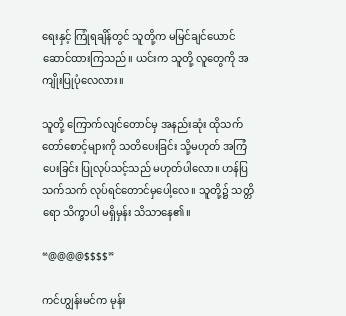ရေးနှင့် ကြုံရချိန်တွင် သူတို့က မမြင်ချင်ယောင်ဆောင်ထားကြသည်။ ယင်းက သူတို့ လူတွေကို အကျိုးပြုပုံလေလား။

သူတို့ ကြောက်လျင်တောင်မှ အနည်းဆုံး ထိုသက်တော်စောင့်များကို သတိပေးခြင်း သို့မဟုတ် အကြံပေးခြင်း ပြုလုပ်သင့်သည် မဟုတ်ပါလော။ ဟန်ပြသက်သက် လုပ်ရင်တောင်မှပေါ့လေ။ သူတို့၌ သတ္တိရော သိက္ခာပါ မရှိမှန်း သိသာနေ၏။

“@@@@$$$$”

ကင်ဟျွန်းမင်က မုန်း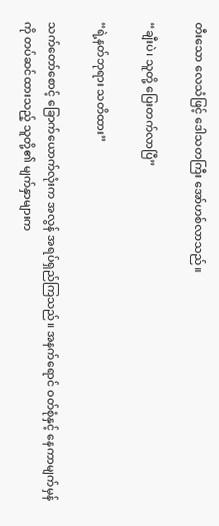တီးသော လေသံဖြင့် ဒေါသတကြီး အော်ဟစ်လာသည်။

“ချီးပဲ၊ သူတို့ ပြေးတက်လာပြီ”

“ရဲ့နတ်ဘုရား သတိထား”

သက်တော်စောင့် ခြောက်ယောက်လုံးက အလွန် အရပ်ရှည်ကြသည်။ အနက်ရောင် ဝတ်စုံနှင့် နေကာမျက်မှန်ကို တပ်ဆင်ထားသည့် သူတို့၏ မျက်နှာများက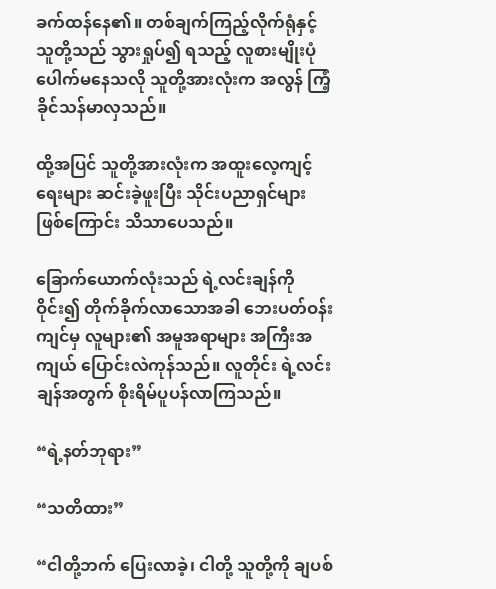ခက်ထန်နေ၏။ တစ်ချက်ကြည့်လိုက်ရုံနှင့် သူတို့သည် သွားရှုပ်၍ ရသည့် လူစားမျိုးပုံ ပေါက်မနေသလို သူတို့အားလုံးက အလွန် ကြံ့ခိုင်သန်မာလှသည်။

ထို့အပြင် သူတို့အားလုံးက အထူးလေ့ကျင့်ရေးများ ဆင်းခဲ့ဖူးပြီး သိုင်းပညာရှင်များ ဖြစ်ကြောင်း သိသာပေသည်။

ခြောက်ယောက်လုံးသည် ရဲ့လင်းချန်ကို ဝိုင်း၍ တိုက်ခိုက်လာသောအခါ ဘေးပတ်ဝန်းကျင်မှ လူများ၏ အမူအရာများ အကြီးအကျယ် ပြောင်းလဲကုန်သည်။ လူတိုင်း ရဲ့လင်းချန်အတွက် စိုးရိမ်ပူပန်လာကြသည်။

“ရဲ့နတ်ဘုရား”

“သတိထား”

“ငါတို့ဘက် ပြေးလာခဲ့၊ ငါတို့ သူတို့ကို ချပစ်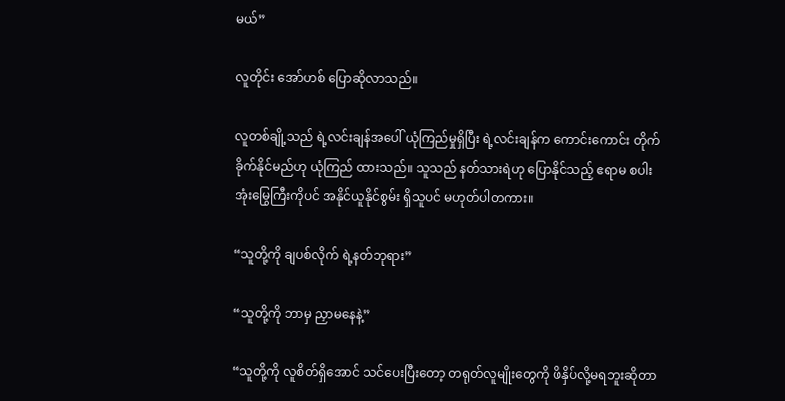မယ်”

လူတိုင်း အော်ဟစ်‌ ပြောဆိုလာသည်။

လူတစ်ချို့သည် ရဲ့လင်းချန်အပေါ် ယုံကြည်မှုရှိပြီး ရဲ့လင်းချန်က ကောင်းကောင်း တိုက်ခိုက်နိုင်မည်ဟု ယုံကြည် ထားသည်။ သူသည် နတ်သားရဲဟု ပြောနိုင်သည့် ဧရာမ စပါးအုံးမြွေကြီးကိုပင် အနိုင်ယူနိုင်စွမ်း ရှိသူပင် မဟုတ်ပါတကား။

“သူတို့ကို ချပစ်လိုက် ရဲ့နတ်ဘုရား”

“သူတို့ကို ဘာမှ ညှာမနေနဲ့”

“သူတို့ကို လူစိတ်ရှိအောင် သင်ပေးပြီးတော့ တရုတ်လူမျိုးတွေကို ဖိနှိပ်လို့မရဘူးဆိုတာ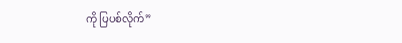ကို ပြပစ်လိုက်”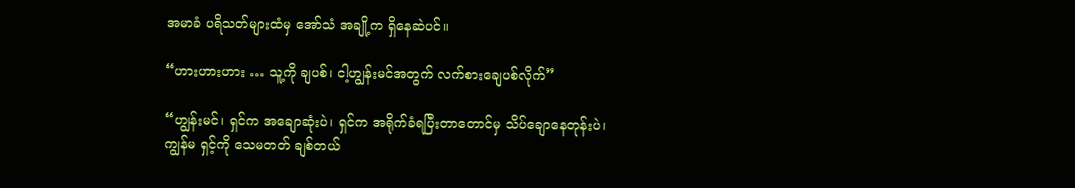အမာခံ ပရိသတ်များထံမှ အော်သံ အချို့က ရှိနေဆဲပင်။

“ဟားဟားဟား … သူ့ကို ချပစ်၊ ငါ့ဟျွန်းမင်အတွက် လက်စားချေပစ်လိုက်”

“ဟျွန်းမင်၊ ရှင်က အချောဆုံးပဲ၊ ရှင်က အရိုက်ခံရပြီးတာတောင်မှ သိပ်ချောနေတုန်းပဲ၊ ကျွန်မ ရှင့်ကို သေမတတ် ချစ်တယ်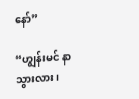နော်”

“ဟျွန်းမင် နာသွားလား၊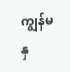ကျွန်မ နှ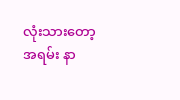လုံးသားတော့ အရမ်း နာ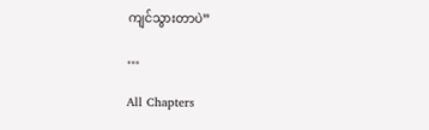ကျင်သွားတာပဲ”

…

All Chapters